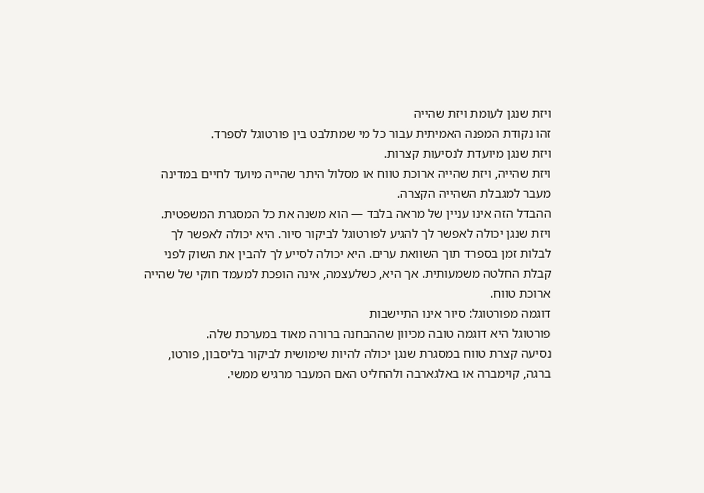ויזת שנגן לעומת ויזת שהייה
זהו נקודת המפנה האמיתית עבור כל מי שמתלבט בין פורטוגל לספרד.
ויזת שנגן מיועדת לנסיעות קצרות.
ויזת שהייה, ויזת שהייה ארוכת טווח או מסלול היתר שהייה מיועד לחיים במדינה מעבר למגבלת השהייה הקצרה.
ההבדל הזה אינו עניין של מראה בלבד — הוא משנה את כל המסגרת המשפטית.
ויזת שנגן יכולה לאפשר לך להגיע לפורטוגל לביקור סיור. היא יכולה לאפשר לך לבלות זמן בספרד תוך השוואת ערים. היא יכולה לסייע לך להבין את השוק לפני קבלת החלטה משמעותית. אך היא, כשלעצמה, אינה הופכת למעמד חוקי של שהייה ארוכת טווח.
דוגמה מפורטוגל: סיור אינו התיישבות
פורטוגל היא דוגמה טובה מכיוון שההבחנה ברורה מאוד במערכת שלה.
נסיעה קצרת טווח במסגרת שנגן יכולה להיות שימושית לביקור בליסבון, פורטו, ברגה, קוימברה או באלגארבה ולהחליט האם המעבר מרגיש ממשי.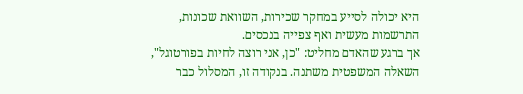היא יכולה לסייע במחקר שכירות, השוואת שכונות, התרשמות מעשית ואף צפייה בנכסים.
אך ברגע שהאדם מחליט: "כן, אני רוצה לחיות בפורטוגל", השאלה המשפטית משתנה. בנקודה זו, המסלול כבר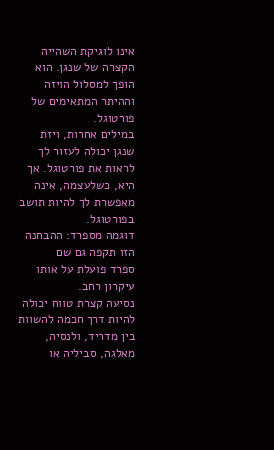אינו לוגיקת השהייה הקצרה של שנגן. הוא הופך למסלול הויזה וההיתר המתאימים של פורטוגל.
במילים אחרות, ויזת שנגן יכולה לעזור לך לראות את פורטוגל. אך היא, כשלעצמה, אינה מאפשרת לך להיות תושב בפורטוגל.
דוגמה מספרד: ההבחנה הזו תקפה גם שם
ספרד פועלת על אותו עיקרון רחב.
נסיעה קצרת טווח יכולה להיות דרך חכמה להשוות בין מדריד, ולנסיה, מאלגה, סביליה או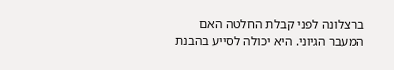ברצלונה לפני קבלת החלטה האם המעבר הגיוני. היא יכולה לסייע בהבנת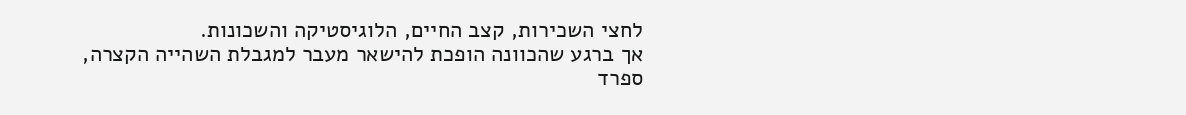לחצי השכירות, קצב החיים, הלוגיסטיקה והשכונות.
אך ברגע שהכוונה הופכת להישאר מעבר למגבלת השהייה הקצרה, ספרד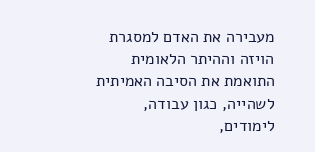מעבירה את האדם למסגרת הויזה וההיתר הלאומית התואמת את הסיבה האמיתית לשהייה, כגון עבודה, לימודים,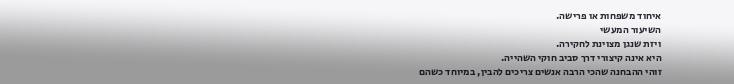איחוד משפחות או פרישה.
השיעור המעשי
ויזת שנגן מצוינת לחקירה.
היא אינה קיצורי דרך סביב חוקי השהייה.
זוהי ההבחנה שהכי הרבה אנשים צריכים להבין, במיוחד כשהם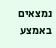נמצאים באמצע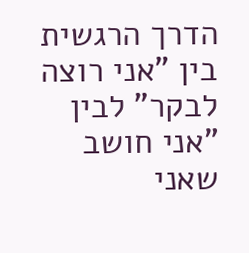הדרך הרגשית בין "אני רוצה לבקר" לבין "אני חושב שאני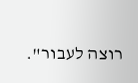רוצה לעבור".